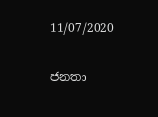11/07/2020

ජනතා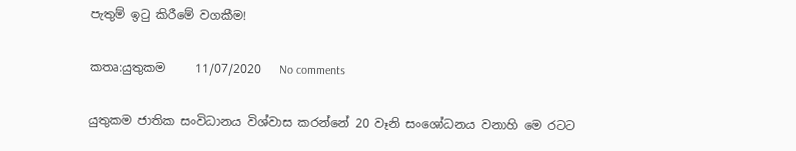පැතුම් ඉටු කිරීමේ වගකීම!

කතෘ:යුතුකම     11/07/2020   No comments

යුතුකම ජාතික සංවිධානය විශ්වාස කරන්නේ 20 වෑනි සංශෝධනය වනාහි මෙ රටට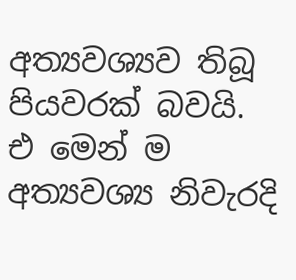අත්‍යවශ්‍යව තිබූ පියවරක් බවයි. එ මෙන් ම අත්‍යවශ්‍ය නිවැරදි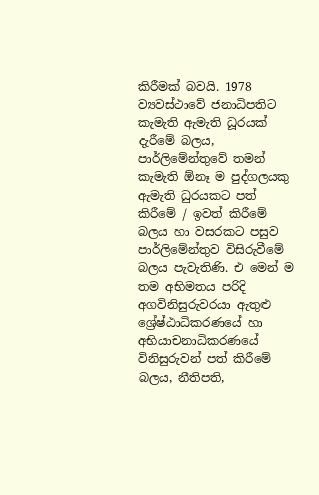කිරීමක් බවයි. 1978 ව්‍යවස්ථාවේ ජනාධිපතිට කැමැති ඇමැති ධූරයක් දැරීමේ බලය, පාර්ලිමේන්තුවේ තමන් කැමැති ඕනෑ ම පුද්ගලයකු ඇමැති ධුරයකට පත් කිරීමේ / ඉවත් කිරීමේ බලය හා වසරකට පසුව පාර්ලිමේන්තුව විසිරුවීමේ බලය පැවැතිණි. එ මෙන් ම තම අභිමතය පරිදි අගවිනිසුරුවරයා ඇතුළු ශ්‍රේෂ්ඨාධිකරණයේ හා අභියාචනාධිකරණයේ විනිසුරුවන් පත් කිරීමේ බලය, නීතිපති,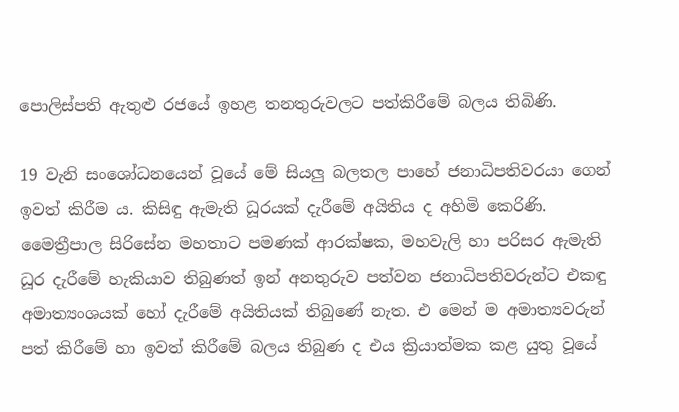පොලිස්පති ඇතුළු රජයේ ඉහළ තනතුරුවලට පත්කිරීමේ බලය තිබිණි.

19 වැනි සංශෝධනයෙන් වූයේ මේ සියලු බලතල පාහේ ජනාධිපතිවරයා ගෙන් ඉවත් කිරීම ය. කිසිඳු ඇමැති ධූරයක් දැරීමේ අයිතිය ද අහිමි කෙරිණි. මෛත්‍රීපාල සිරිසේන මහතාට පමණක් ආරක්ෂක, මහවැලි හා පරිසර ඇමැති ධූර දැරීමේ හැකියාව තිබුණත් ඉන් අනතුරුව පත්වන ජනාධිපතිවරුන්ට එකඳු අමාත්‍යංශයක් හෝ දැරීමේ අයිතියක් තිබුණේ නැත. එ මෙන් ම අමාත්‍යවරුන් පත් කිරීමේ හා ඉවත් කිරීමේ බලය තිබුණ ද එය ක්‍රියාත්මක කළ යුතු වූයේ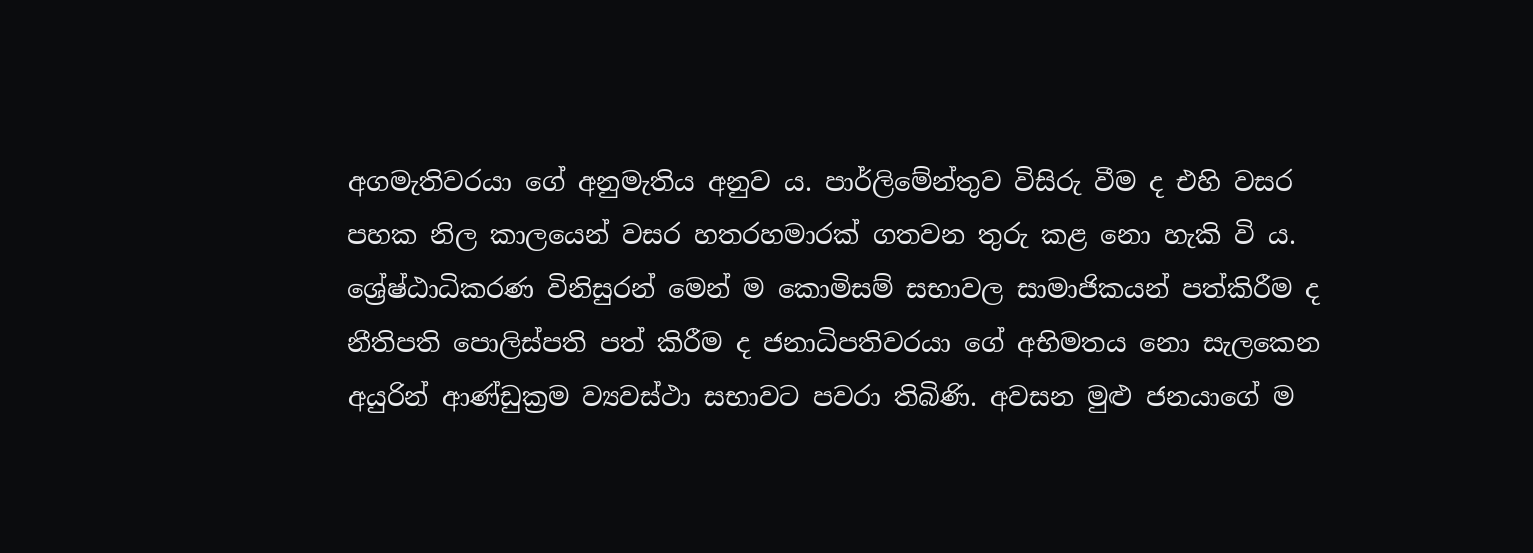අගමැතිවරයා ගේ අනුමැතිය අනුව ය. පාර්ලිමේන්තුව විසිරු වීම ද එහි වසර පහක නිල කාලයෙන් වසර හතරහමාරක් ගතවන තුරු කළ නො හැකි වි ය. ශ්‍රේෂ්ඨාධිකරණ විනිසුරන් මෙන් ම කොමිසම් සභාවල සාමාජිකයන් පත්කිරීම ද නීතිපති පොලිස්පති පත් කිරීම ද ජනාධිපතිවරයා ගේ අභිමතය නො සැලකෙන අයුරින් ආණ්ඩුක්‍රම ව්‍යවස්ථා සභාවට පවරා තිබිණි. අවසන මුළු ජනයාගේ ම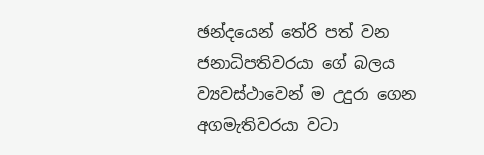ඡන්දයෙන් තේරි පත් වන ජනාධිපතිවරයා ගේ බලය ව්‍යවස්ථාවෙන් ම උදුරා ගෙන අගමැතිවරයා වටා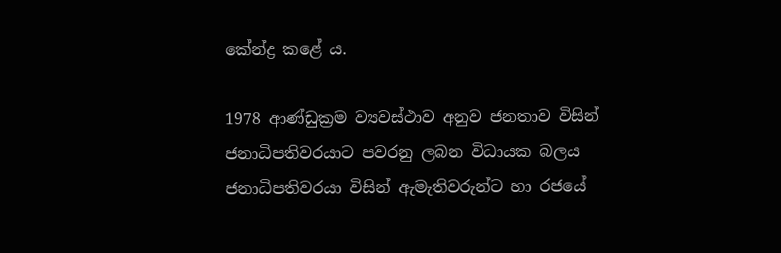කේන්ද්‍ර කළේ ය.

1978 ආණ්ඩුක්‍රම ව්‍යවස්ථාව අනුව ජනතාව විසින් ජනාධිපතිවරයාට පවරනු ලබන විධායක බලය ජනාධිපතිවරයා විසින් ඇමැතිවරුන්ට හා රජයේ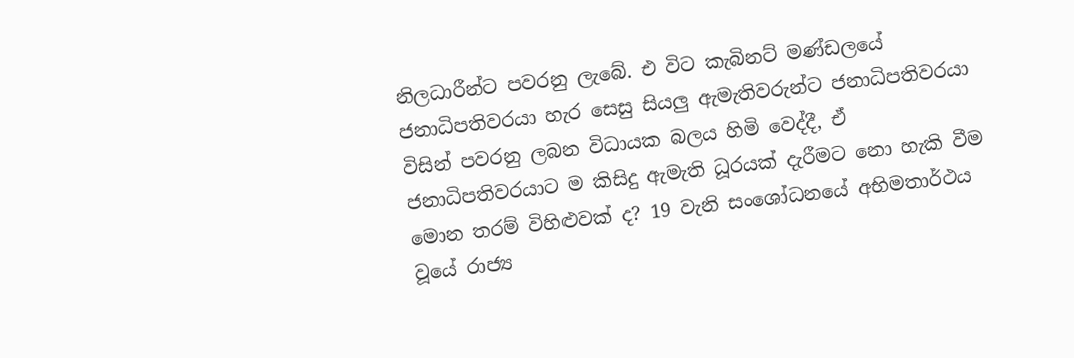නිලධාරීන්ට පවරනු ලැබේ. එ විට කැබිනට් මණ්ඩලයේ ජනාධිපතිවරයා හැර සෙසු සියලු ඇමැතිවරුන්ට ජනාධිපතිවරයා විසින් පවරනු ලබන විධායක බලය හිමි වෙද්දී, ඒ ජනාධිපතිවරයාට ම කිසිදු ඇමැති ධූරයක් දැරීමට නො හැකි වීම මොන තරම් විහිළුවක් ද? 19 වැනි සංශෝධනයේ අභිමතාර්ථය වූයේ රාජ්‍ය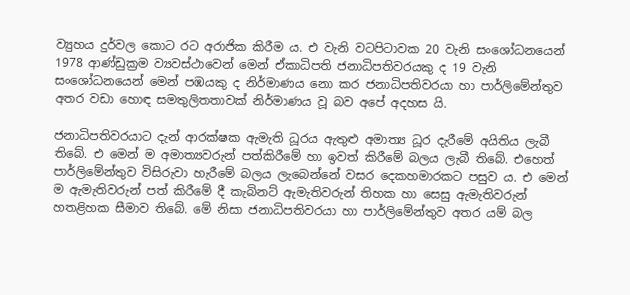ව්‍යුහය දුර්වල කොට රට අරාජික කිරීම ය. එ වැනි වටපිටාවක 20 වැනි සංශෝධනයෙන් 1978 ආණ්ඩුක්‍රම ව්‍යවස්ථාවෙන් මෙන් ඒකාධිපති ජනාධිපතිවරයකු ද 19 වැනි සංශෝධනයෙන් මෙන් පඹයකු ද නිර්මාණය නො කර ජනාධිපතිවරයා හා පාර්ලිමේන්තුව අතර වඩා හොඳ සමතුලිතතාවක් නිර්මාණය වූ බව අපේ අදහස යි.

ජනාධිපතිවරයාට දැන් ආරක්ෂක ඇමැති ධූරය ඇතුළු අමාත්‍ය ධූර දැරීමේ අයිතිය ලැබී තිබේ. එ මෙන් ම අමාත්‍යවරුන් පත්කිරීමේ හා ඉවත් කිරීමේ බලය ලැබී තිබේ. එහෙත් පාර්ලිමේන්තුව විසිරුවා හැරීමේ බලය ලැබෙන්නේ වසර දෙකහමාරකට පසුව ය. එ මෙන් ම ඇමැතිවරුන් පත් කිරීමේ දී කැබිනට් ඇමැතිවරුන් තිහක හා සෙසු ඇමැතිවරුන් හතළිහක සීමාව තිබේ. මේ නිසා ජනාධිපතිවරයා හා පාර්ලිමේන්තුව අතර යම් බල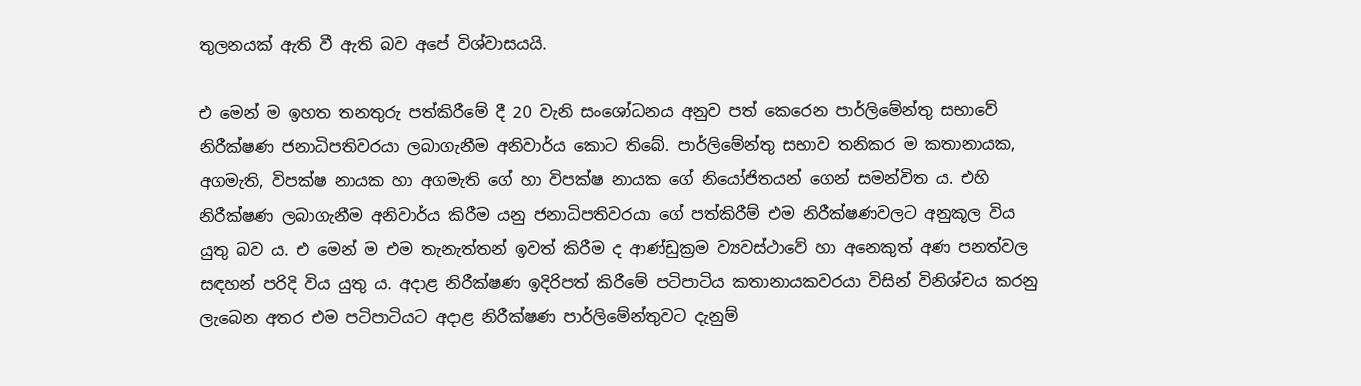තුලනයක් ඇති වී ඇති බව අපේ විශ්වාසයයි.

එ මෙන් ම ඉහත තනතුරු පත්කිරීමේ දී 20 වැනි සංශෝධනය අනුව පත් කෙරෙන පාර්ලිමේන්තු සභාවේ නිරීක්ෂණ ජනාධිපතිවරයා ලබාගැනීම අනිවාර්ය කොට තිබේ. පාර්ලිමේන්තු සභාව තනිකර ම කතානායක, අගමැති, විපක්ෂ නායක හා අගමැති ගේ හා විපක්ෂ නායක ගේ නියෝජිතයන් ගෙන් සමන්විත ය. එහි නිරීක්ෂණ ලබාගැනීම අනිවාර්ය කිරීම යනු ජනාධිපතිවරයා ගේ පත්කිරීම් එම නිරීක්ෂණවලට අනුකූල විය යුතු බව ය. එ මෙන් ම එම තැනැත්තන් ඉවත් කිරීම ද ආණ්ඩුක්‍රම ව්‍යවස්ථාවේ හා අනෙකුත් අණ පනත්වල සඳහන් පරිදි විය යුතු ය. අදාළ නිරීක්ෂණ ඉදිරිපත් කිරීමේ පටිපාටිය කතානායකවරයා විසින් විනිශ්චය කරනු ලැබෙන අතර එම පටිපාටියට අදාළ නිරීක්ෂණ පාර්ලිමේන්තුවට දැනුම්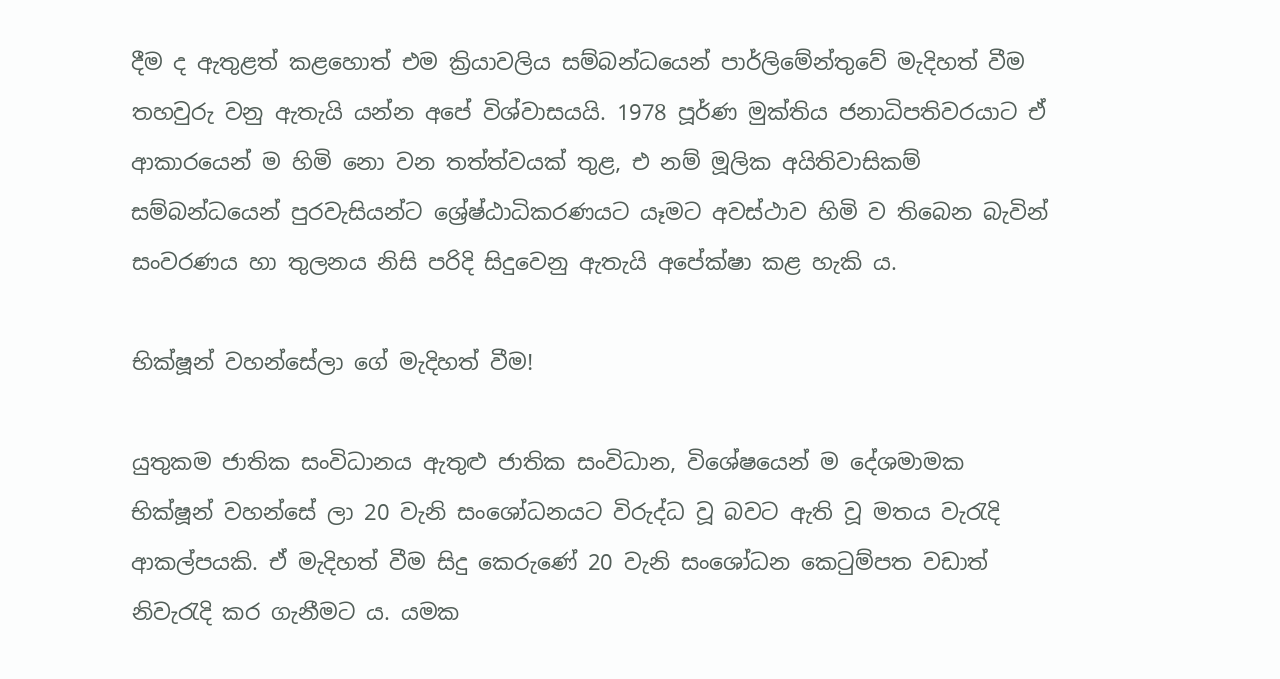දීම ද ඇතුළත් කළහොත් එම ක්‍රියාවලිය සම්බන්ධයෙන් පාර්ලිමේන්තුවේ මැදිහත් වීම තහවුරු වනු ඇතැයි යන්න අපේ විශ්වාසයයි. 1978 පූර්ණ මුක්තිය ජනාධිපතිවරයාට ඒ ආකාරයෙන් ම හිමි නො වන තත්ත්වයක් තුළ, එ නම් මූලික අයිතිවාසිකම් සම්බන්ධයෙන් පුරවැසියන්ට ශ්‍රේෂ්ඨාධිකරණයට යෑමට අවස්ථාව හිමි ව තිබෙන බැවින් සංවරණය හා තුලනය නිසි පරිදි සිදුවෙනු ඇතැයි අපේක්ෂා කළ හැකි ය.

භික්ෂූන් වහන්සේලා ගේ මැදිහත් වීම!

යුතුකම ජාතික සංවිධානය ඇතුළු ජාතික සංවිධාන, විශේෂයෙන් ම දේශමාමක භික්ෂූන් වහන්සේ ලා 20 වැනි සංශෝධනයට විරුද්ධ වූ බවට ඇති වූ මතය වැරැදි ආකල්පයකි. ඒ මැදිහත් වීම සිදු කෙරුණේ 20 වැනි සංශෝධන කෙටුම්පත වඩාත් නිවැරැදි කර ගැනීමට ය. යමක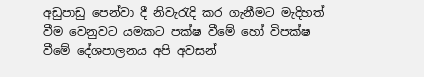අඩුපාඩු පෙන්වා දී නිවැරැදි කර ගැනීමට මැදිහත් වීම වෙනුවට යමකට පක්ෂ වීමේ හෝ විපක්ෂ වීමේ දේශපාලනය අපි අවසන්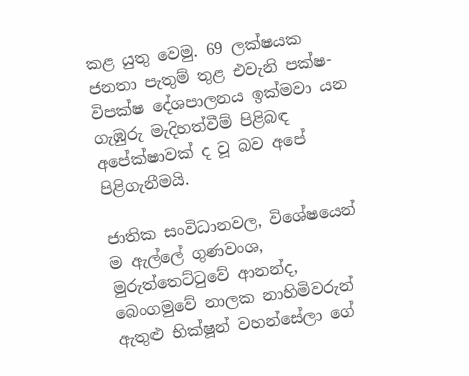කළ යුතු වෙමු. 69 ලක්ෂයක ජනතා පැතුම් තුළ එවැනි පක්ෂ-විපක්ෂ දේශපාලනය ඉක්මවා යන ගැඹුරු මැදිහත්වීම් පිළිබඳ අපේක්ෂාවක් ද වූ බව අපේ පිළිගැනීමයි.

ජාතික සංවිධානවල, විශේෂයෙන් ම ඇල්ලේ ගුණවංශ, මුරුත්තෙට්ටුවේ ආනන්ද, බෙංගමුවේ නාලක නාහිමිවරුන් ඇතුළු භික්ෂූන් වහන්සේලා ගේ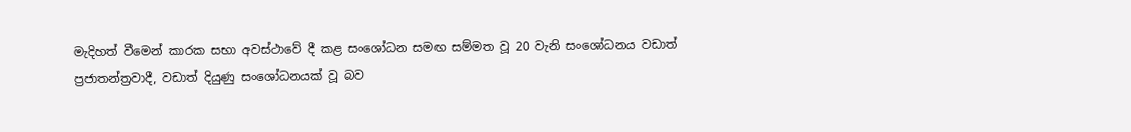මැදිහත් වීමෙන් කාරක සභා අවස්ථාවේ දී කළ සංශෝධන සමඟ සම්මත වූ 20 වැනි සංශෝධනය වඩාත් ප්‍රජාතන්ත්‍රවාදී, වඩාත් දියුණු සංශෝධනයක් වූ බව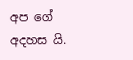අප ගේ අදහස යි.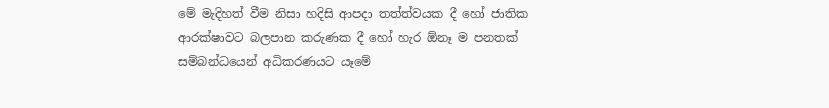මේ මැදිහත් වීම නිසා හදිසි ආපදා තත්ත්වයක දී හෝ ජාතික ආරක්ෂාවට බලපාන කරුණක දී හෝ හැර ඕනෑ ම පනතක් සම්බන්ධයෙන් අධිකරණයට යෑමේ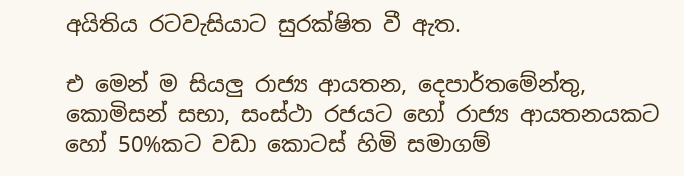අයිතිය රටවැසියාට සුරක්ෂිත වී ඇත.

එ මෙන් ම සියලු රාජ්‍ය ආයතන, දෙපාර්තමේන්තු, කොමිසන් සභා, සංස්ථා රජයට හෝ රාජ්‍ය ආයතනයකට හෝ 50%කට වඩා කොටස් හිමි සමාගම්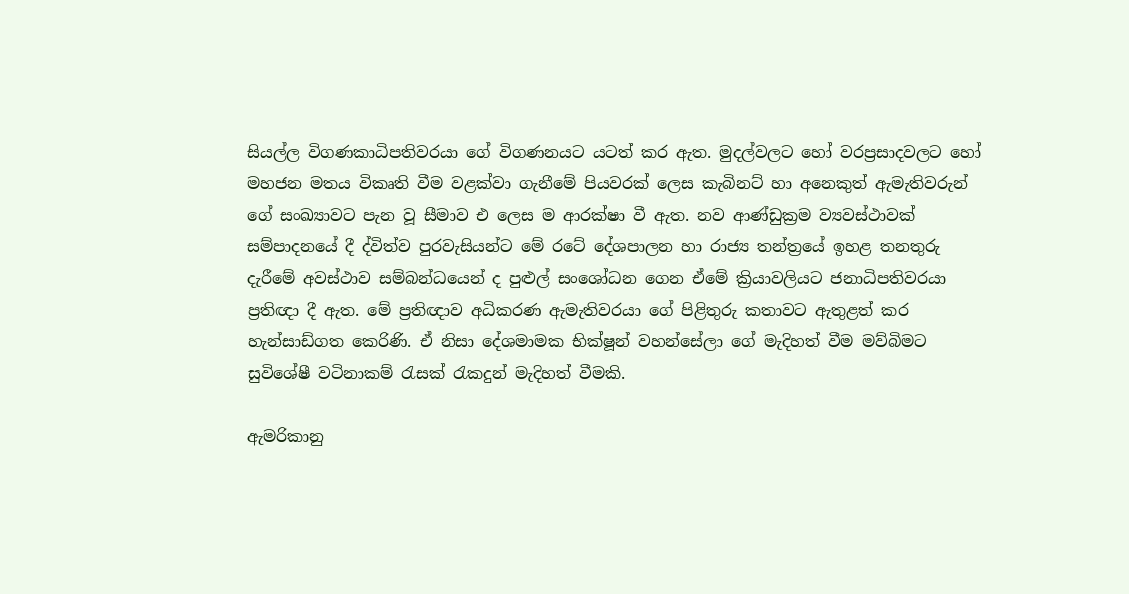සියල්ල විගණකාධිපතිවරයා ගේ විගණනයට යටත් කර ඇත. මුදල්වලට හෝ වරප්‍රසාදවලට හෝ මහජන මතය විකෘති වීම වළක්වා ගැනීමේ පියවරක් ලෙස කැබිනට් හා අනෙකුත් ඇමැතිවරුන් ගේ සංඛ්‍යාවට පැන වූ සීමාව එ ලෙස ම ආරක්ෂා වී ඇත. නව ආණ්ඩුක්‍රම ව්‍යවස්ථාවක් සම්පාදනයේ දී ද්විත්ව පුරවැසියන්ට මේ රටේ දේශපාලන හා රාජ්‍ය තන්ත්‍රයේ ඉහළ තනතුරු දැරීමේ අවස්ථාව සම්බන්ධයෙන් ද පුළුල් සංශෝධන ගෙන ඒමේ ක්‍රියාවලියට ජනාධිපතිවරයා ප්‍රතිඥා දී ඇත. මේ ප්‍රතිඥාව අධිකරණ ඇමැතිවරයා ගේ පිළිතුරු කතාවට ඇතුළත් කර හැන්සාඩ්ගත කෙරිණි. ඒ නිසා දේශමාමක භික්ෂූන් වහන්සේලා ගේ මැදිහත් වීම මව්බිමට සුවිශේෂී වටිනාකම් රැසක් රැකදුන් මැදිහත් වීමකි.

ඇමරිකානු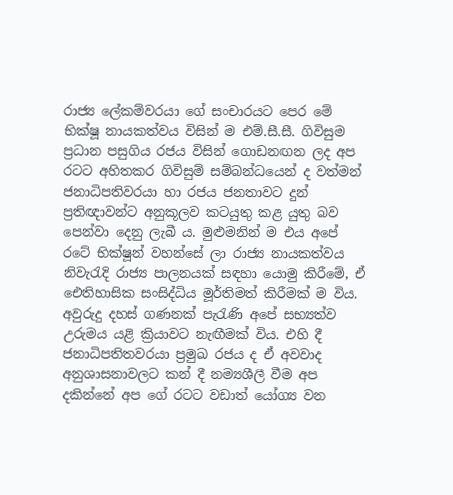රාජ්‍ය ලේකම්වරයා ගේ සංචාරයට පෙර මේ භික්ෂූ නායකත්වය විසින් ම එම්.සී.සී. ගිවිසුම ප්‍රධාන පසුගිය රජය විසින් ගොඩනඟන ලද අප රටට අහිතකර ගිවිසුම් සම්බන්ධයෙන් ද වත්මන් ජනාධිපතිවරයා හා රජය ජනතාවට දුන් ප්‍රතිඥාවන්ට අනුකූලව කටයුතු කළ යුතු බව පෙන්වා දෙනු ලැබී ය. මුළුමනින් ම එය අපේ රටේ භික්ෂූන් වහන්සේ ලා රාජ්‍ය නායකත්වය නිවැරැදි රාජ්‍ය පාලනයක් සඳහා යොමු කිරීමේ, ඒ ඓතිහාසික සංසිද්ධිය මූර්තිමත් කිරීමක් ම විය. අවුරුදු දහස් ගණනක් පැරැණි අපේ සභ්‍යත්ව උරුමය යළි ක්‍රියාවට නැඟීමක් විය. එහි දී ජනාධිපතිතවරයා ප්‍රමුඛ රජය ද ඒ අවවාද අනුශාසනාවලට කන් දී නම්‍යශීලී වීම අප දකින්නේ අප ගේ රටට වඩාත් යෝග්‍ය වන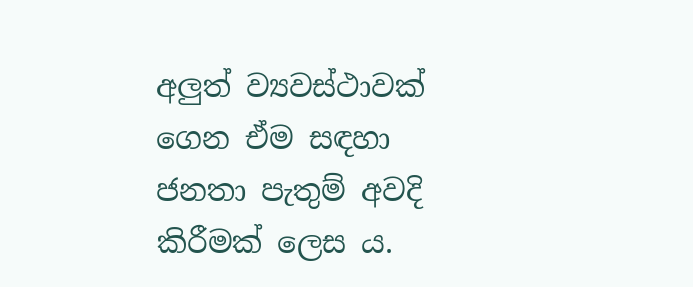අලුත් ව්‍යවස්ථාවක් ගෙන ඒම සඳහා ජනතා පැතුම් අවදි කිරීමක් ලෙස ය.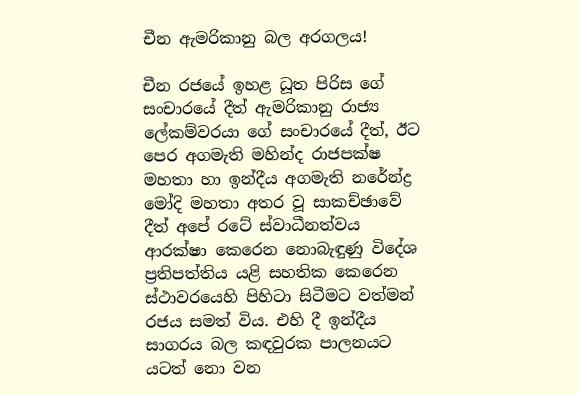චීන ඇමරිකානු බල අරගලය!

චීන රජයේ ඉහළ ධූත පිරිස ගේ සංචාරයේ දීත් ඇමරිකානු රාජ්‍ය ලේකම්වරයා ගේ සංචාරයේ දීත්, ඊට පෙර අගමැති මහින්ද රාජපක්ෂ මහතා හා ඉන්දීය අගමැති නරේන්ද්‍ර මෝදි මහතා අතර වූ සාකච්ඡාවේ දීත් අපේ රටේ ස්වාධීනත්වය ආරක්ෂා කෙරෙන නොබැඳුණු විදේශ ප්‍රතිපත්තිය යළි සහතික කෙරෙන ස්ථාවරයෙහි පිහිටා සිටීමට වත්මන් රජය සමත් විය. එහි දී ඉන්දීය සාගරය බල කඳවුරක පාලනයට යටත් නො වන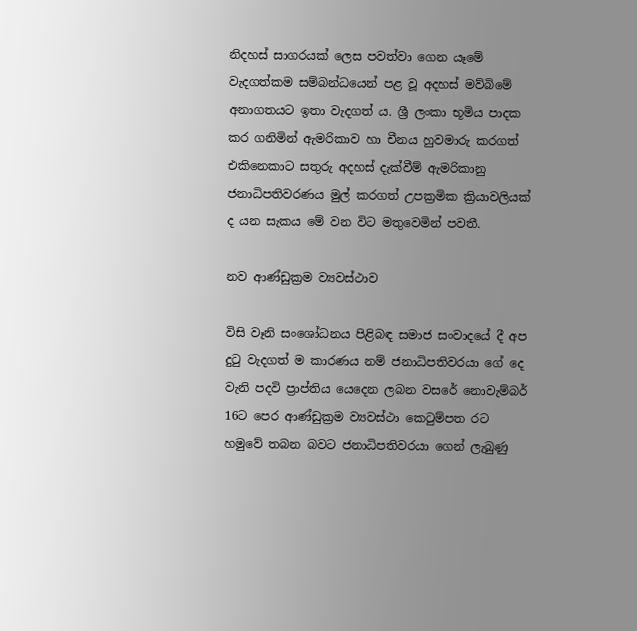නිදහස් සාගරයක් ලෙස පවත්වා ගෙන යෑමේ වැදගත්කම සම්බන්ධයෙන් පළ වූ අදහස් මව්බිමේ අනාගතයට ඉතා වැදගත් ය. ශ්‍රී ලංකා භූමිය පාදක කර ගනිමින් ඇමරිකාව හා චීනය හුවමාරු කරගත් එකිනෙකාට සතුරු අදහස් දැක්වීම් ඇමරිකානු ජනාධිපතිවරණය මුල් කරගත් උපක්‍රමික ක්‍රියාවලියක් ද යන සැකය මේ වන විට මතුවෙමින් පවතී.

නව ආණ්ඩුක්‍රම ව්‍යවස්ථාව

විසි වෑනි සංශෝධනය පිළිබඳ සමාජ සංවාදයේ දී අප දුටු වැදගත් ම කාරණය නම් ජනාධිපතිවරයා ගේ දෙ වැනි පදවි ප්‍රාප්තිය යෙදෙන ලබන වසරේ නොවැම්බර් 16ට පෙර ආණ්ඩුක්‍රම ව්‍යවස්ථා කෙටුම්පත රට හමුවේ තබන බවට ජනාධිපතිවරයා ගෙන් ලැබුණු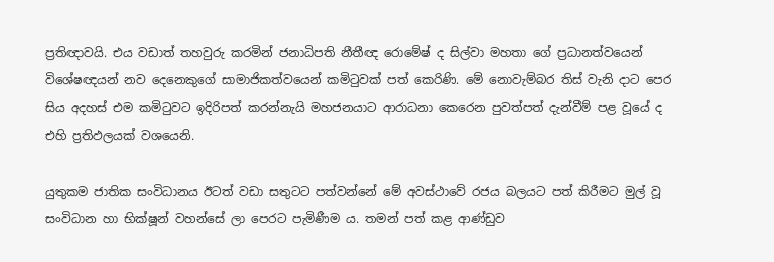ප්‍රතිඥාවයි. එය වඩාත් තහවුරු කරමින් ජනාධිපති නීතීඥ රොමේෂ් ද සිල්වා මහතා ගේ ප්‍රධානත්වයෙන් විශේෂඥයන් නව දෙනෙකුගේ සාමාජිකත්වයෙන් කමිටුවක් පත් කෙරිණි. මේ නොවැම්බර තිස් වැනි දාට පෙර සිය අදහස් එම කමිටුවට ඉදිරිපත් කරන්නැයි මහජනයාට ආරාධනා කෙරෙන පුවත්පත් දැන්වීම් පළ වූයේ ද එහි ප්‍රතිඵලයක් වශයෙනි.

යුතුකම ජාතික සංවිධානය ඊටත් වඩා සතුටට පත්වන්නේ මේ අවස්ථාවේ රජය බලයට පත් කිරීමට මුල් වූ සංවිධාන හා භික්ෂූන් වහන්සේ ලා පෙරට පැමිණීම ය. තමන් පත් කළ ආණ්ඩුව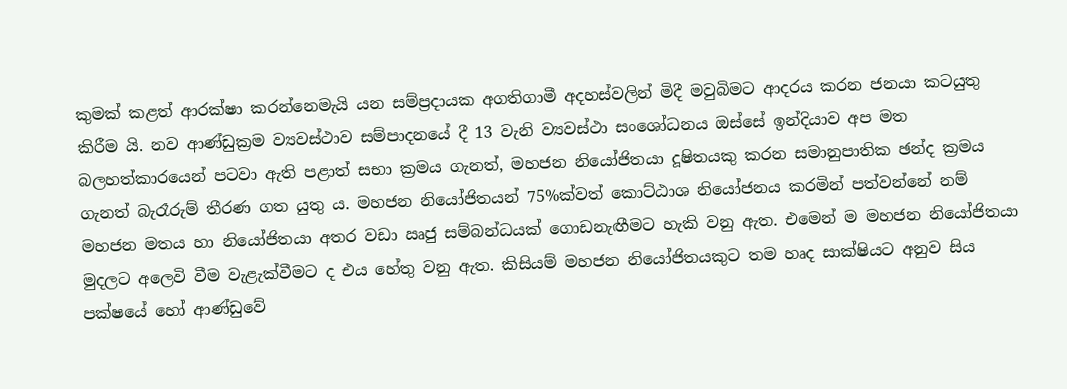කුමක් කළත් ආරක්ෂා කරන්නෙමැයි යන සම්ප්‍රදායක අගතිගාමී අදහස්වලින් මිදී මවුබිමට ආදරය කරන ජනයා කටයුතු කිරීම යි. නව ආණ්ඩුක්‍රම ව්‍යවස්ථාව සම්පාදනයේ දී 13 වැනි ව්‍යවස්ථා සංශෝධනය ඔස්සේ ඉන්දියාව අප මත බලහත්කාරයෙන් පටවා ඇති පළාත් සභා ක්‍රමය ගැනත්, මහජන නියෝජිතයා දූෂිතයකු කරන සමානුපාතික ඡන්ද ක්‍රමය ගැනත් බැරෑරුම් තීරණ ගත යුතු ය. මහජන නියෝජිතයන් 75%ක්වත් කොට්ඨාශ නියෝජනය කරමින් පත්වන්නේ නම් මහජන මතය හා නියෝජිතයා අතර වඩා ඍජු සම්බන්ධයක් ගොඩනැඟීමට හැකි වනු ඇත. එමෙන් ම මහජන නියෝජිතයා මුදලට අලෙවි වීම වැළැක්වීමට ද එය හේතු වනු ඇත. කිසියම් මහජන නියෝජිතයකුට තම හෘද සාක්ෂියට අනුව සිය පක්ෂයේ හෝ ආණ්ඩුවේ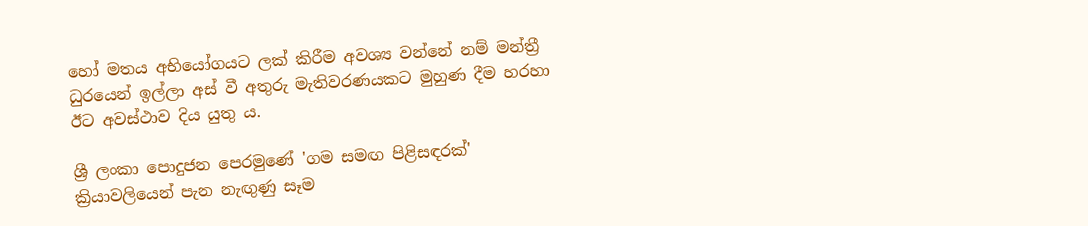හෝ මතය අභියෝගයට ලක් කිරීම අවශ්‍ය වන්නේ නම් මන්ත්‍රී ධුරයෙන් ඉල්ලා අස් වී අතුරු මැතිවරණයකට මුහුණ දීම හරහා ඊට අවස්ථාව දිය යුතු ය.

ශ්‍රී ලංකා පොදුජන පෙරමුණේ 'ගම සමඟ පිළිසඳරක්' ක්‍රියාවලියෙන් පැන නැඟුණු සෑම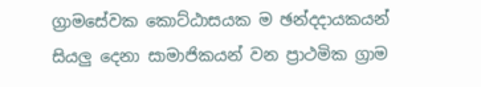ග්‍රාමසේවක කොට්ඨාසයක ම ඡන්දදායකයන් සියලු දෙනා සාමාජිකයන් වන ප්‍රාථමික ග්‍රාම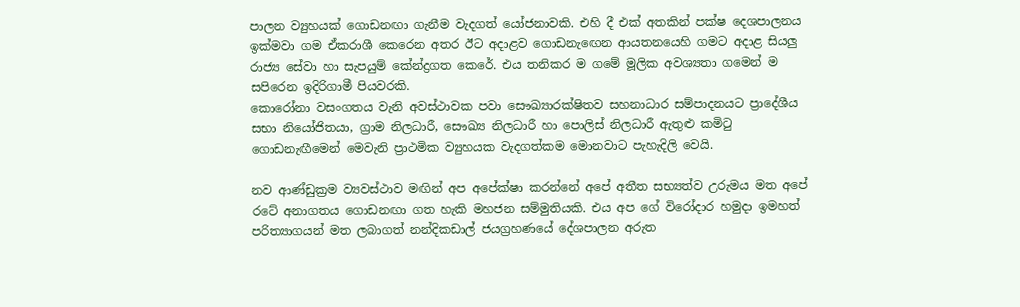පාලන ව්‍යුහයක් ගොඩනඟා ගැනීම වැදගත් යෝජනාවකි. එහි දී එක් අතකින් පක්ෂ දෙශපාලනය ඉක්මවා ගම ඒකරාශී කෙරෙන අතර ඊට අදාළව ගොඩනැඟෙන ආයතනයෙහි ගමට අදාළ සියලු රාජ්‍ය සේවා හා සැපයුම් කේන්ද්‍රගත කෙරේ. එය තනිකර ම ගමේ මූලික අවශ්‍යතා ගමෙන් ම සපිරෙන ඉදිරිගාමී පියවරකි.
කොරෝනා වසංගතය වැනි අවස්ථාවක පවා සෞඛ්‍යාරක්ෂිතව සහනාධාර සම්පාදනයට ප්‍රාදේශීය සභා නියෝජිතයා, ග්‍රාම නිලධාරී, සෞඛ්‍ය නිලධාරී හා පොලිස් නිලධාරී ඇතුළු කමිටු ගොඩනැඟීමෙන් මෙවැනි ප්‍රාථමික ව්‍යුහයක වැදගත්කම මොනවාට පැහැදිලි වෙයි.

නව ආණ්ඩුක්‍රම ව්‍යවස්ථාව මඟින් අප අපේක්ෂා කරන්නේ අපේ අතීත සභ්‍යත්ව උරුමය මත අපේ රටේ අනාගතය ගොඩනඟා ගත හැකි මහජන සම්මුතියකි. එය අප ගේ විරෝදාර හමුදා ඉමහත් පරිත්‍යාගයන් මත ලබාගත් නන්දිකඩාල් ජයග්‍රහණයේ දේශපාලන අරුත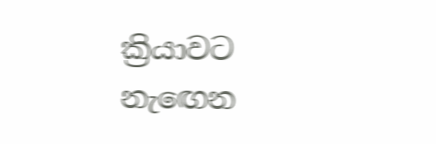ක්‍රියාවට නැඟෙන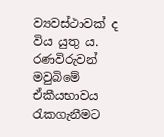ව්‍යවස්ථාවක් ද විය යුතු ය. රණවිරුවන් මවුබිමේ ඒකීයභාවය රැකගැනීමට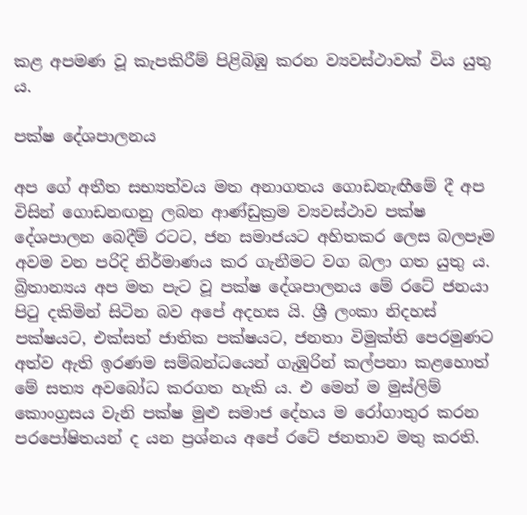කළ අපමණ වූ කැපකිරීම් පිළිබිඹු කරන ව්‍යවස්ථාවක් විය යුතු ය.

පක්ෂ දේශපාලනය

අප ගේ අතීත සභ්‍යත්වය මත අනාගතය ගොඩනැඟීමේ දී අප විසින් ගොඩනඟනු ලබන ආණ්ඩුක්‍රම ව්‍යවස්ථාව පක්ෂ දේශපාලන බෙදීම් රටට, ජන සමාජයට අහිතකර ලෙස බලපෑම අවම වන පරිදි නිර්මාණය කර ගැනීමට වග බලා ගත යුතු ය. බ්‍රිතාන්‍යය අප මත පැට වූ පක්ෂ දේශපාලනය මේ රටේ ජනයා පිටු දකිමින් සිටින බව අපේ අදහස යි. ශ්‍රී ලංකා නිදහස් පක්ෂයට, එක්සත් ජාතික පක්ෂයට, ජනතා විමුක්ති පෙරමුණට අත්ව ඇති ඉරණම සම්බන්ධයෙන් ගැඹුරින් කල්පනා කළහොත් මේ සත්‍ය අවබෝධ කරගත හැකි ය. එ මෙන් ම මුස්ලිම් කොංග්‍රසය වැනි පක්ෂ මුළු සමාජ දේහය ම රෝගාතුර කරන පරපෝෂිතයන් ද යන ප්‍රශ්නය අපේ රටේ ජනතාව මතු කරති.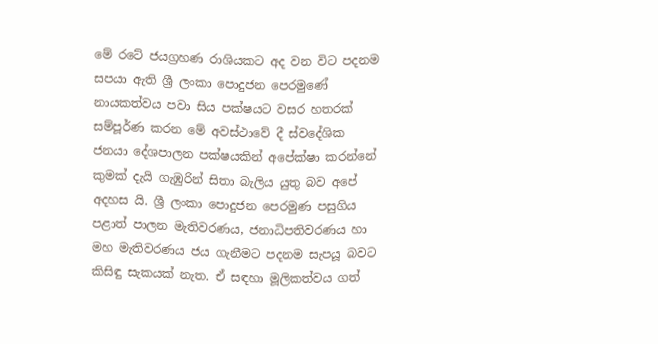මේ රටේ ජයග්‍රහණ රාශියකට අද වන විට පදනම සපයා ඇති ශ්‍රී ලංකා පොදුජන පෙරමුණේ නායකත්වය පවා සිය පක්ෂයට වසර හතරක් සම්පූර්ණ කරන මේ අවස්ථාවේ දී ස්වදේශික ජනයා දේශපාලන පක්ෂයකින් අපේක්ෂා කරන්නේ කුමක් දැයි ගැඹුරින් සිතා බැලිය යුතු බව අපේ අදහස යි. ශ්‍රී ලංකා පොදුජන පෙරමුණ පසුගිය පළාත් පාලන මැතිවරණය, ජනාධිපතිවරණය හා මහ මැතිවරණය ජය ගැනීමට පදනම සැපයූ බවට කිසිඳු සැකයක් නැත. ඒ සඳහා මූලිකත්වය ගත්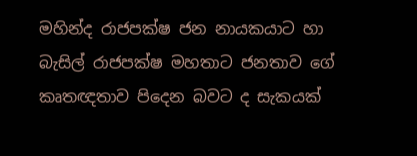මහින්ද රාජපක්ෂ ජන නායකයාට හා බැසිල් රාජපක්ෂ මහතාට ජනතාව ගේ කෘතඥතාව පිදෙන බවට ද සැකයක්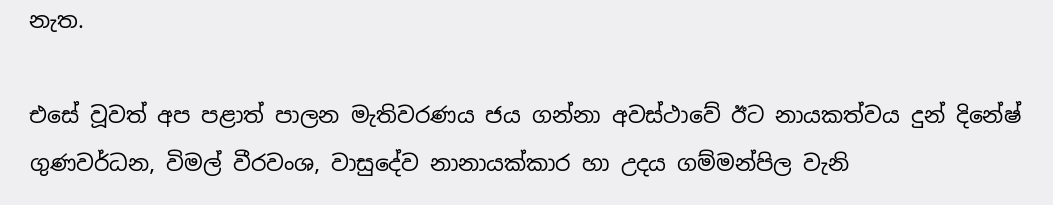නැත.

එසේ වූවත් අප පළාත් පාලන මැතිවරණය ජය ගන්නා අවස්ථාවේ ඊට නායකත්වය දුන් දිනේෂ් ගුණවර්ධන, විමල් වීරවංශ, වාසුදේව නානායක්කාර හා උදය ගම්මන්පිල වැනි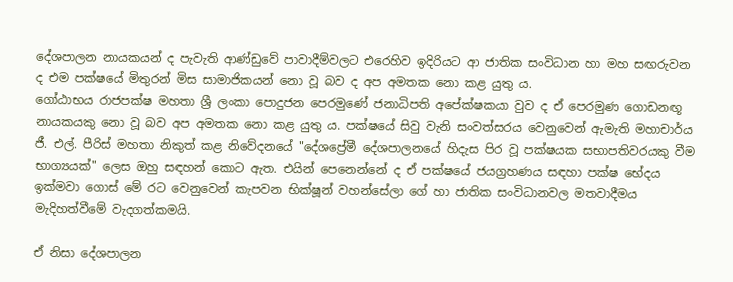දේශපාලන නායකයන් ද පැවැති ආණ්ඩුවේ පාවාදීම්වලට එරෙහිව ඉදිරියට ආ ජාතික සංවිධාන හා මහ සඟරුවන ද එම පක්ෂයේ මිතුරන් මිස සාමාජිකයන් නො වූ බව ද අප අමතක නො කළ යුතු ය.
ගෝඨාභය රාජපක්ෂ මහතා ශ්‍රී ලංකා පොදුජන පෙරමුණේ ජනාධිපති අපේක්ෂකයා වුව ද ඒ පෙරමුණ ගොඩනඟූ නායකයකු නො වූ බව අප අමතක නො කළ යුතු ය. පක්ෂයේ සිවු වැනි සංවත්සරය වෙනුවෙන් ඇමැති මහාචාර්ය ජී. එල්. පීරිස් මහතා නිකුත් කළ නිවේදනයේ "දේශප්‍රේමී දේශපාලනයේ හිදැස පිර වූ පක්ෂයක සභාපතිවරයකු වීම භාග්‍යයක්" ලෙස ඔහු සඳහන් කොට ඇත. එයින් පෙනෙන්නේ ද ඒ පක්ෂයේ ජයග්‍රහණය සඳහා පක්ෂ භේදය ඉක්මවා ගොස් මේ රට වෙනුවෙන් කැපවන භික්ෂූන් වහන්සේලා ගේ හා ජාතික සංවිධානවල මතවාදීමය මැදිහත්වීමේ වැදගත්කමයි.

ඒ නිසා දේශපාලන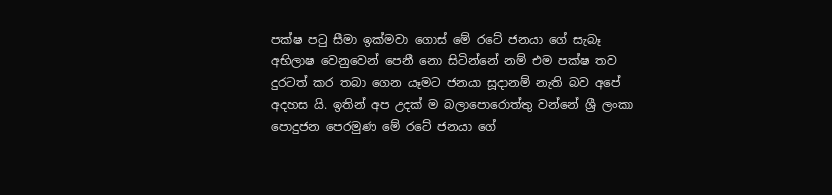පක්ෂ පටු සීමා ඉක්මවා ගොස් මේ රටේ ජනයා ගේ සැබෑ අභිලාෂ වෙනුවෙන් පෙනී නො සිටින්නේ නම් එම පක්ෂ තව දුරටත් කර තබා ගෙන යෑමට ජනයා සූදානම් නැති බව අපේ අදහස යි. ඉතින් අප උදක් ම බලාපොරොත්තු වන්නේ ශ්‍රී ලංකා පොදුජන පෙරමුණ මේ රටේ ජනයා ගේ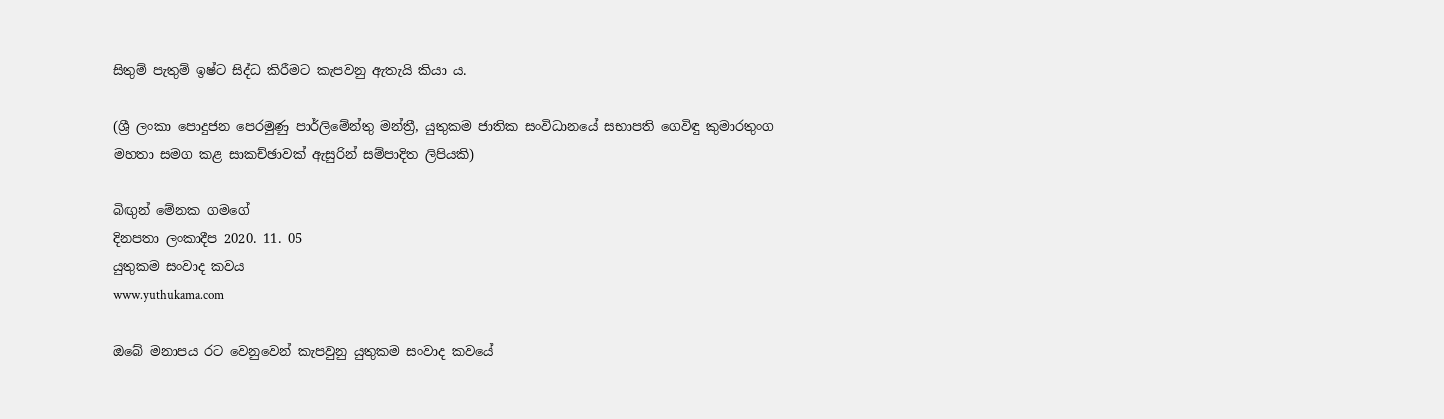සිතුම් පැතුම් ඉෂ්ට සිද්ධ කිරීමට කැපවනු ඇතැයි කියා ය.

(ශ්‍රී ලංකා පොදුජන පෙරමුණු පාර්ලිමේන්තු මන්ත්‍රී, යුතුකම ජාතික සංවිධානයේ සභාපති ගෙවිඳු කුමාරතුංග මහතා සමග කළ සාකච්ඡාවක් ඇසුරින් සම්පාදිත ලිපියකි)

බිඟුන් මේනක ගමගේ
දිනපතා ලංකාදීප 2020. 11. 05
යුතුකම සංවාද කවය
www.yuthukama.com

ඔබේ මනාපය රට වෙනුවෙන් කැපවුනු යුතුකම සංවාද කවයේ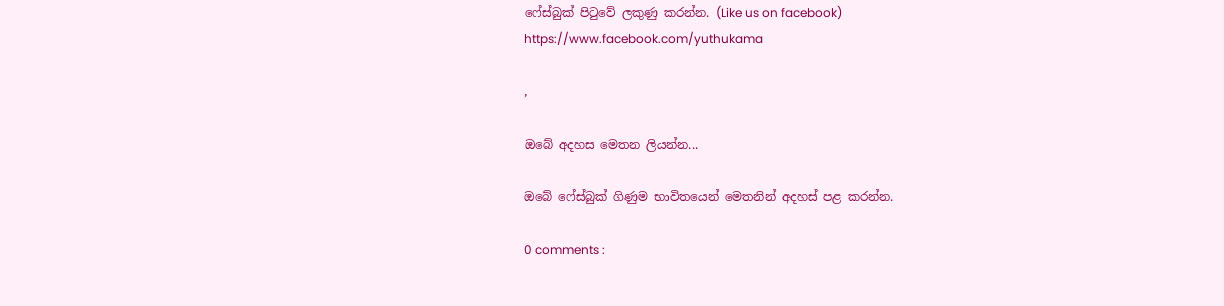ෆේස්බුක් පිටුවේ ලකුණු කරන්න. (Like us on facebook)
https://www.facebook.com/yuthukama

,

ඔබේ අදහස මෙතන ලියන්න...

ඔබේ ෆේස්බුක් ගිණුම භාවිතයෙන් මෙතනින් අදහස් පළ කරන්න.

0 comments :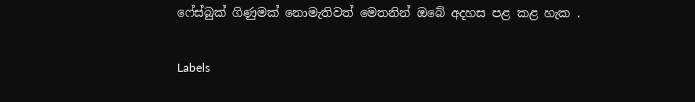ෆේස්බුක් ගිණුමක් නොමැතිවත් මෙතනින් ඔබේ අදහස පළ කළ හැක .

Labels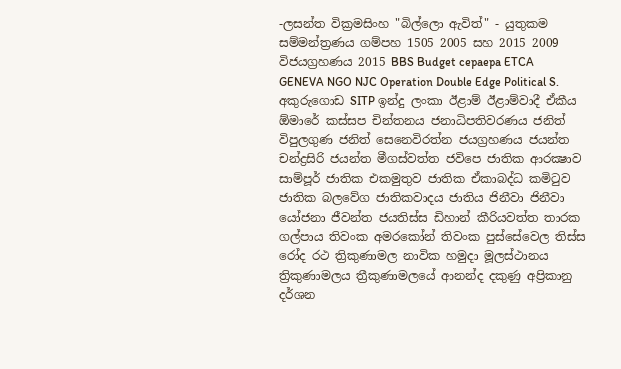-ලසන්ත වික්‍රමසිංහ "බිල්ලො ඇවිත්" - යුතුකම සම්මන්ත්‍රණය ගම්පහ 1505 2005 සහ 2015 2009 විජයග්‍රහණය 2015 BBS Budget cepaepa ETCA GENEVA NGO NJC Operation Double Edge Political S. අකුරුගොඩ SITP ඉන්දු ලංකා ඊළාම් ඊළාම්වාදී ඒකීය ඕමාරේ කස්‌සප චින්තනය ජනාධිපතිවරණය ජනිත් විපුලගුණ ජනිත් සෙනෙවිරත්න ජයග්‍රහණය ජයන්ත චන්ද්‍රසිරි ජයන්ත මීගස්වත්ත ජවිපෙ ජාතික ආරක්‍ෂාව සාම්පූර් ජාතික එකමුතුව ජාතික ඒකාබද්ධ කමිටුව ජාතික බලවේග ජාතිකවාදය ජාතිය ජිනීවා ජිනීවා යෝජනා ජීවන්ත ජයතිස්ස ඩිහාන් කීරියවත්ත තාරක ගල්පාය තිවංක අමරකෝන් තිවංක පුස්සේවෙල තිස්‌ස රෝද රථ ත්‍රිකුණාමල නාවික හමුදා මූලස්‌ථානය ත්‍රිකුණාමලය ත්‍රීකුණාමලයේ ආනන්ද දකුණු අප්‍රිකානු දර්ශන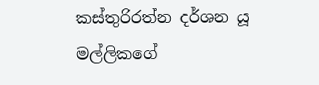කස්තුරිරත්න දර්ශන යූ මල්ලිකගේ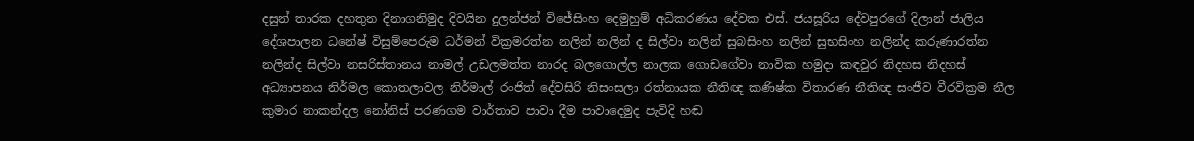දසුන් තාරක දහතුන දිනාගනිමුද දිවයින දුලන්ජන් විජේසිංහ දෙමුහුම් අධිකරණය දේවක එස්. ජයසූරිය දේවපුරගේ දිලාන් ජාලිය දේශපාලන ධනේෂ් විසුම්පෙරුම ධර්මන් වික්‍රමරත්න නලින් නලින් ද සිල්වා නලින් සුබසිංහ නලින් සුභසිංහ නලින්ද කරුණාරත්න නලින්ද සිල්වා නසරිස්‌තානය නාමල් උඩලමත්ත නාරද බලගොල්ල නාලක ගොඩගේවා නාවික හමුදා කඳවුර නිදහස නිදහස් අධ්‍යාපනය නිර්මල කොතලාවල නිර්මාල් රංජිත් දේවසිරි නිසංසලා රත්නායක නීතිඥ කණිෂ්ක විතාරණ නීතිඥ සංජීව වීරවික්‍රම නීල කුමාර නාකන්දල නෝනිස් පරණගම වාර්තාව පාවා දීම පාවාදෙමුද පැවිදි හඬ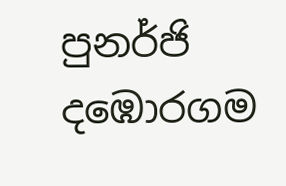පුනර්ජි දඹොරගම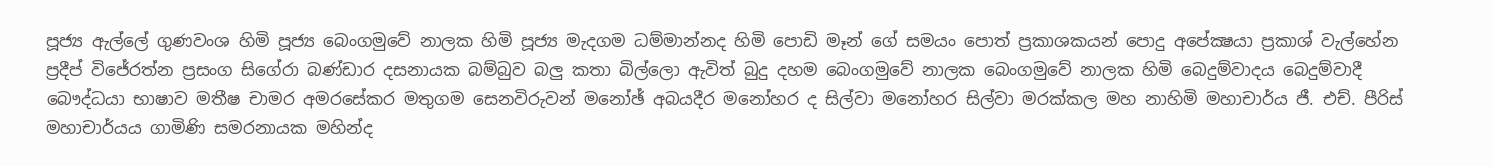පූජ්‍ය ඇල්ලේ ගුණවංශ හිමි පූජ්‍ය බෙංගමුවේ නාලක හිමි පූජ්‍ය මැදගම ධම්මාන්නද හිමි පොඩි මෑන් ගේ සමයං පොත් ප්‍රකාශකයන් පොදු අපේක්‍ෂයා ප්‍රකාශ් වැල්හේන ප්‍රදීප් විජේරත්න ප්‍රසංග සිගේරා බණ්ඩාර දසනායක බම්බුව බලු කතා බිල්ලො ඇවිත් බුදු දහම බෙංගමුවේ නාලක බෙංගමුවේ නාලක හිමි බෙදුම්වාදය බෙදුම්වාදී බෞද්ධයා භාෂාව මතීෂ චාමර අමරසේකර මතුගම සෙනවිරුවන් මනෝඡ් අබයදීර මනෝහර ද සිල්වා මනෝහර සිල්වා මරක්කල මහ නාහිමි මහාචාර්ය ජී. එච්. පීරිස් මහාචාර්යය ගාමිණි සමරනායක මහින්ද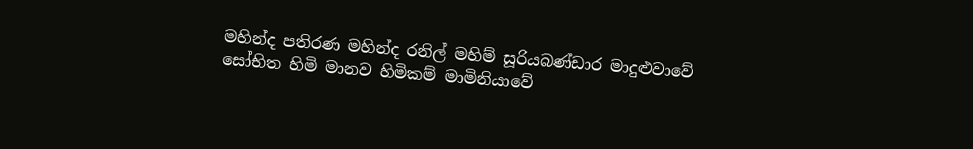මහින්ද පතිරණ මහින්ද රනිල් මහිම් සූරියබණ්ඩාර මාදුළුවාවේ සෝභිත හිමි මානව හිමිකම් මාමිනියාවේ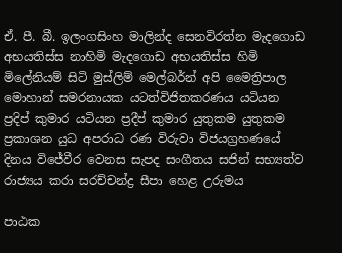ඒ. පී. බී. ඉලංගසිංහ මාලින්ද සෙනවිරත්න මැදගොඩ අභයතිස්ස නාහිමි මැදගොඩ අභයතිස්ස හිමි මිලේනියම් සිටි මුස්‌ලිම් මෙල්බර්න් අපි මෛත්‍රිපාල මොහාන් සමරනායක යටත්විජිතකරණය යටියන ප්‍රදිප් කුමාර යටියන ප්‍රදීප් කුමාර යුතුකම යුතුකම ප්‍රකාශන යුධ අපරාධ රණ විරුවා විජයග්‍රහණයේ දිනය විජේවීර වෙනස සැපද සංගීතය සජින් සභ්‍යත්ව රාජ්‍යය කරා සරච්චන්ද්‍ර සීපා හෙළ උරුමය

පාඨක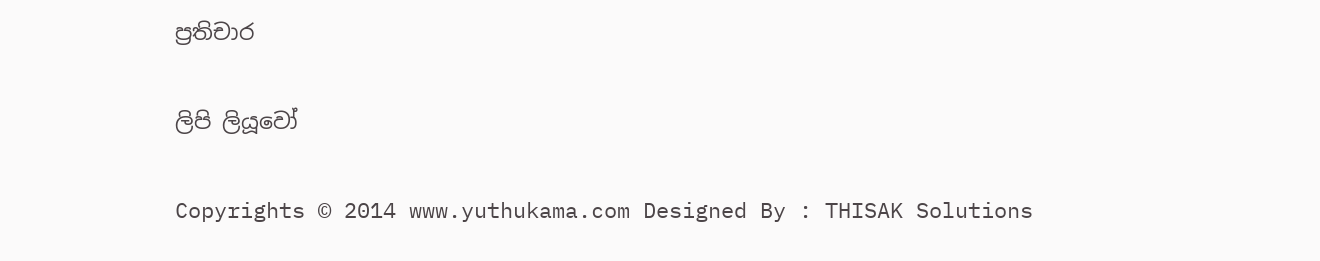ප්‍රතිචාර

ලිපි ලියූවෝ

Copyrights © 2014 www.yuthukama.com Designed By : THISAK Solutions